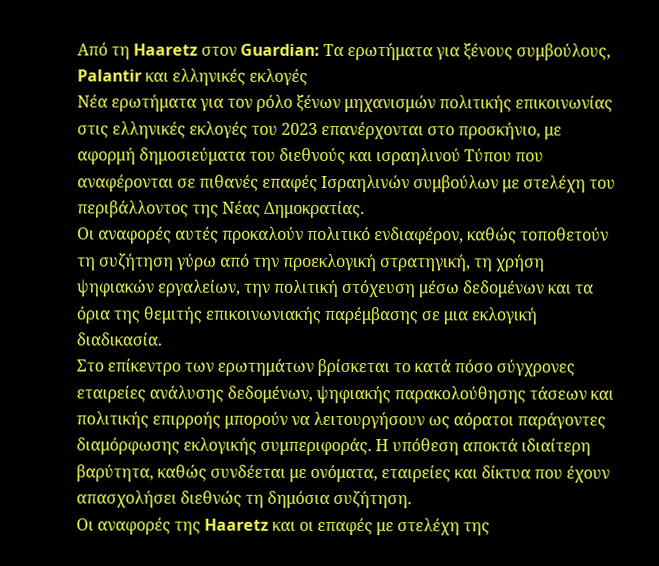Από τη Haaretz στον Guardian: Τα ερωτήματα για ξένους συμβούλους, Palantir και ελληνικές εκλογές
Νέα ερωτήματα για τον ρόλο ξένων μηχανισμών πολιτικής επικοινωνίας στις ελληνικές εκλογές του 2023 επανέρχονται στο προσκήνιο, με αφορμή δημοσιεύματα του διεθνούς και ισραηλινού Τύπου που αναφέρονται σε πιθανές επαφές Ισραηλινών συμβούλων με στελέχη του περιβάλλοντος της Νέας Δημοκρατίας.
Οι αναφορές αυτές προκαλούν πολιτικό ενδιαφέρον, καθώς τοποθετούν τη συζήτηση γύρω από την προεκλογική στρατηγική, τη χρήση ψηφιακών εργαλείων, την πολιτική στόχευση μέσω δεδομένων και τα όρια της θεμιτής επικοινωνιακής παρέμβασης σε μια εκλογική διαδικασία.
Στο επίκεντρο των ερωτημάτων βρίσκεται το κατά πόσο σύγχρονες εταιρείες ανάλυσης δεδομένων, ψηφιακής παρακολούθησης τάσεων και πολιτικής επιρροής μπορούν να λειτουργήσουν ως αόρατοι παράγοντες διαμόρφωσης εκλογικής συμπεριφοράς. Η υπόθεση αποκτά ιδιαίτερη βαρύτητα, καθώς συνδέεται με ονόματα, εταιρείες και δίκτυα που έχουν απασχολήσει διεθνώς τη δημόσια συζήτηση.
Οι αναφορές της Haaretz και οι επαφές με στελέχη της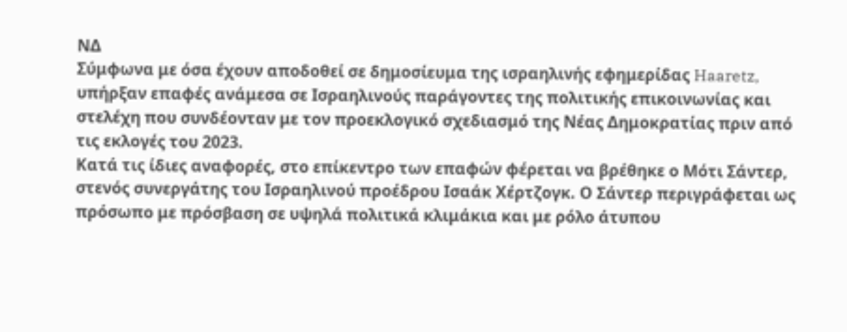ΝΔ
Σύμφωνα με όσα έχουν αποδοθεί σε δημοσίευμα της ισραηλινής εφημερίδας Haaretz, υπήρξαν επαφές ανάμεσα σε Ισραηλινούς παράγοντες της πολιτικής επικοινωνίας και στελέχη που συνδέονταν με τον προεκλογικό σχεδιασμό της Νέας Δημοκρατίας πριν από τις εκλογές του 2023.
Κατά τις ίδιες αναφορές, στο επίκεντρο των επαφών φέρεται να βρέθηκε ο Μότι Σάντερ, στενός συνεργάτης του Ισραηλινού προέδρου Ισαάκ Χέρτζογκ. Ο Σάντερ περιγράφεται ως πρόσωπο με πρόσβαση σε υψηλά πολιτικά κλιμάκια και με ρόλο άτυπου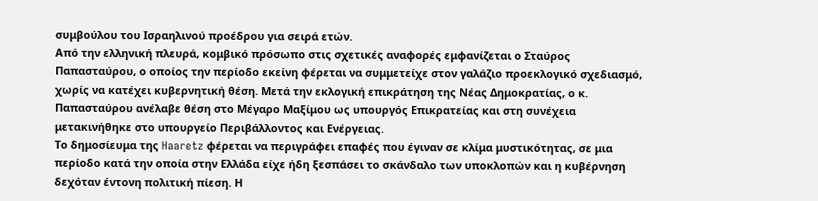συμβούλου του Ισραηλινού προέδρου για σειρά ετών.
Από την ελληνική πλευρά, κομβικό πρόσωπο στις σχετικές αναφορές εμφανίζεται ο Σταύρος Παπασταύρου, ο οποίος την περίοδο εκείνη φέρεται να συμμετείχε στον γαλάζιο προεκλογικό σχεδιασμό, χωρίς να κατέχει κυβερνητική θέση. Μετά την εκλογική επικράτηση της Νέας Δημοκρατίας, ο κ. Παπασταύρου ανέλαβε θέση στο Μέγαρο Μαξίμου ως υπουργός Επικρατείας και στη συνέχεια μετακινήθηκε στο υπουργείο Περιβάλλοντος και Ενέργειας.
Το δημοσίευμα της Haaretz φέρεται να περιγράφει επαφές που έγιναν σε κλίμα μυστικότητας, σε μια περίοδο κατά την οποία στην Ελλάδα είχε ήδη ξεσπάσει το σκάνδαλο των υποκλοπών και η κυβέρνηση δεχόταν έντονη πολιτική πίεση. Η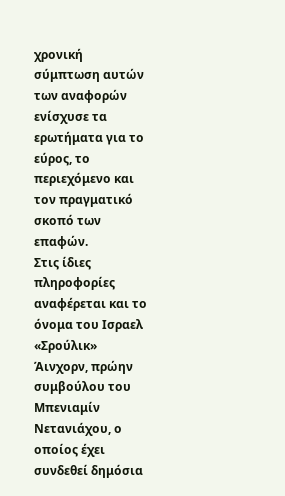χρονική σύμπτωση αυτών των αναφορών ενίσχυσε τα ερωτήματα για το εύρος, το περιεχόμενο και τον πραγματικό σκοπό των επαφών.
Στις ίδιες πληροφορίες αναφέρεται και το όνομα του Ισραελ «Σρούλικ» Άινχορν, πρώην συμβούλου του Μπενιαμίν Νετανιάχου, ο οποίος έχει συνδεθεί δημόσια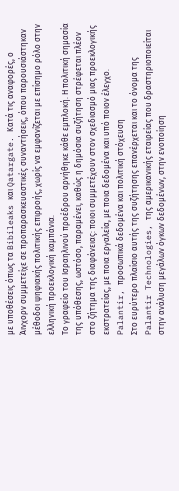με υποθέσεις όπως τα Bibileaks και Qatargate. Κατά τις αναφορές, ο Άινχορν συμμετείχε σε προπαρασκευαστικές συναντήσεις, όπου παρουσιάστηκαν μέθοδοι ψηφιακής πολιτικής επιρροής, χωρίς να εμφανίζεται με επίσημο ρόλο στην ελληνική προεκλογική καμπάνια.
Το γραφείο του Ισραηλινού προέδρου αρνήθηκε κάθε εμπλοκή. Η πολιτική σημασία της υπόθεσης, ωστόσο, παραμένει, καθώς η δημόσια συζήτηση στρέφεται πλέον στο ζήτημα της διαφάνειας: ποιοι συμμετέχουν στον σχεδιασμό μιας προεκλογικής εκστρατείας, με ποια εργαλεία, με ποια δεδομένα και υπό ποιον έλεγχο.
Palantir, προσωπικά δεδομένα και πολιτική στόχευση
Στο ευρύτερο πλαίσιο αυτής της συζήτησης επανέρχεται και το όνομα της Palantir Technologies, της αμερικανικής εταιρείας που δραστηριοποιείται στην ανάλυση μεγάλων όγκων δεδομένων, στην ενοποίηση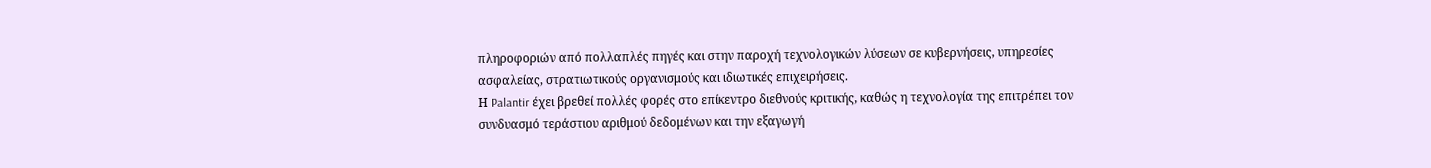πληροφοριών από πολλαπλές πηγές και στην παροχή τεχνολογικών λύσεων σε κυβερνήσεις, υπηρεσίες ασφαλείας, στρατιωτικούς οργανισμούς και ιδιωτικές επιχειρήσεις.
Η Palantir έχει βρεθεί πολλές φορές στο επίκεντρο διεθνούς κριτικής, καθώς η τεχνολογία της επιτρέπει τον συνδυασμό τεράστιου αριθμού δεδομένων και την εξαγωγή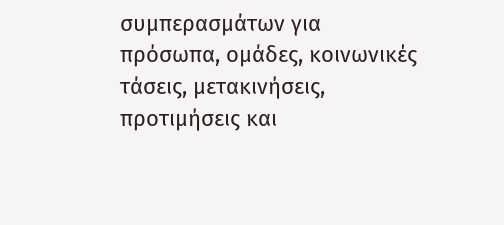συμπερασμάτων για πρόσωπα, ομάδες, κοινωνικές τάσεις, μετακινήσεις, προτιμήσεις και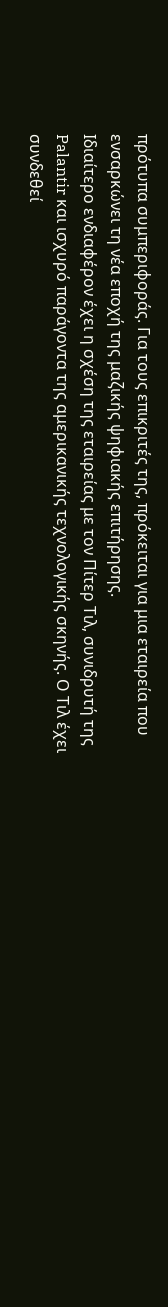πρότυπα συμπεριφοράς. Για τους επικριτές της, πρόκειται για μια εταιρεία που ενσαρκώνει τη νέα εποχή της μαζικής ψηφιακής επιτήρησης.
Ιδιαίτερο ενδιαφέρον έχει η σχέση της εταιρείας με τον Πίτερ Τιλ, συνιδρυτή της Palantir και ισχυρό παράγοντα της αμερικανικής τεχνολογικής σκηνής. Ο Τιλ έχει συνδεθεί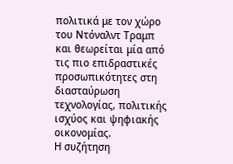πολιτικά με τον χώρο του Ντόναλντ Τραμπ και θεωρείται μία από τις πιο επιδραστικές προσωπικότητες στη διασταύρωση τεχνολογίας, πολιτικής ισχύος και ψηφιακής οικονομίας.
Η συζήτηση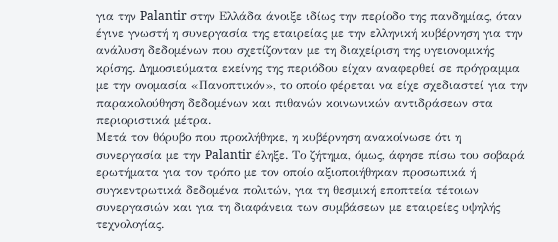για την Palantir στην Ελλάδα άνοιξε ιδίως την περίοδο της πανδημίας, όταν έγινε γνωστή η συνεργασία της εταιρείας με την ελληνική κυβέρνηση για την ανάλυση δεδομένων που σχετίζονταν με τη διαχείριση της υγειονομικής κρίσης. Δημοσιεύματα εκείνης της περιόδου είχαν αναφερθεί σε πρόγραμμα με την ονομασία «Πανοπτικόν», το οποίο φέρεται να είχε σχεδιαστεί για την παρακολούθηση δεδομένων και πιθανών κοινωνικών αντιδράσεων στα περιοριστικά μέτρα.
Μετά τον θόρυβο που προκλήθηκε, η κυβέρνηση ανακοίνωσε ότι η συνεργασία με την Palantir έληξε. Το ζήτημα, όμως, άφησε πίσω του σοβαρά ερωτήματα για τον τρόπο με τον οποίο αξιοποιήθηκαν προσωπικά ή συγκεντρωτικά δεδομένα πολιτών, για τη θεσμική εποπτεία τέτοιων συνεργασιών και για τη διαφάνεια των συμβάσεων με εταιρείες υψηλής τεχνολογίας.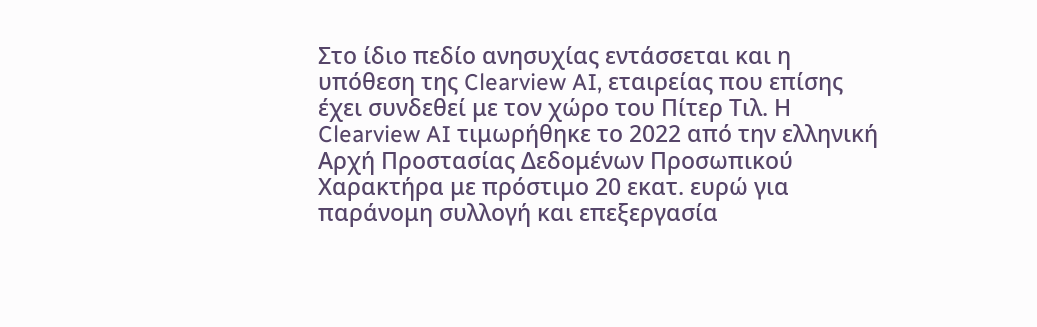Στο ίδιο πεδίο ανησυχίας εντάσσεται και η υπόθεση της Clearview AI, εταιρείας που επίσης έχει συνδεθεί με τον χώρο του Πίτερ Τιλ. Η Clearview AI τιμωρήθηκε το 2022 από την ελληνική Αρχή Προστασίας Δεδομένων Προσωπικού Χαρακτήρα με πρόστιμο 20 εκατ. ευρώ για παράνομη συλλογή και επεξεργασία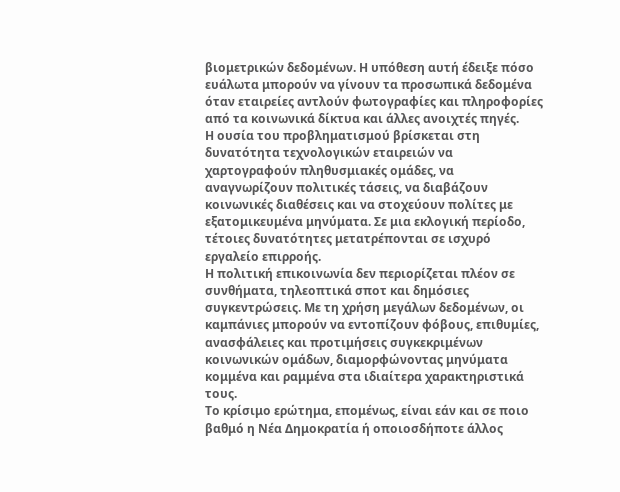βιομετρικών δεδομένων. Η υπόθεση αυτή έδειξε πόσο ευάλωτα μπορούν να γίνουν τα προσωπικά δεδομένα όταν εταιρείες αντλούν φωτογραφίες και πληροφορίες από τα κοινωνικά δίκτυα και άλλες ανοιχτές πηγές.
Η ουσία του προβληματισμού βρίσκεται στη δυνατότητα τεχνολογικών εταιρειών να χαρτογραφούν πληθυσμιακές ομάδες, να αναγνωρίζουν πολιτικές τάσεις, να διαβάζουν κοινωνικές διαθέσεις και να στοχεύουν πολίτες με εξατομικευμένα μηνύματα. Σε μια εκλογική περίοδο, τέτοιες δυνατότητες μετατρέπονται σε ισχυρό εργαλείο επιρροής.
Η πολιτική επικοινωνία δεν περιορίζεται πλέον σε συνθήματα, τηλεοπτικά σποτ και δημόσιες συγκεντρώσεις. Με τη χρήση μεγάλων δεδομένων, οι καμπάνιες μπορούν να εντοπίζουν φόβους, επιθυμίες, ανασφάλειες και προτιμήσεις συγκεκριμένων κοινωνικών ομάδων, διαμορφώνοντας μηνύματα κομμένα και ραμμένα στα ιδιαίτερα χαρακτηριστικά τους.
Το κρίσιμο ερώτημα, επομένως, είναι εάν και σε ποιο βαθμό η Νέα Δημοκρατία ή οποιοσδήποτε άλλος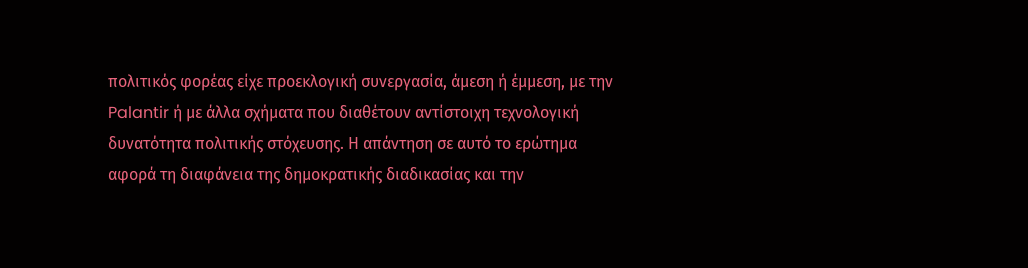πολιτικός φορέας είχε προεκλογική συνεργασία, άμεση ή έμμεση, με την Palantir ή με άλλα σχήματα που διαθέτουν αντίστοιχη τεχνολογική δυνατότητα πολιτικής στόχευσης. Η απάντηση σε αυτό το ερώτημα αφορά τη διαφάνεια της δημοκρατικής διαδικασίας και την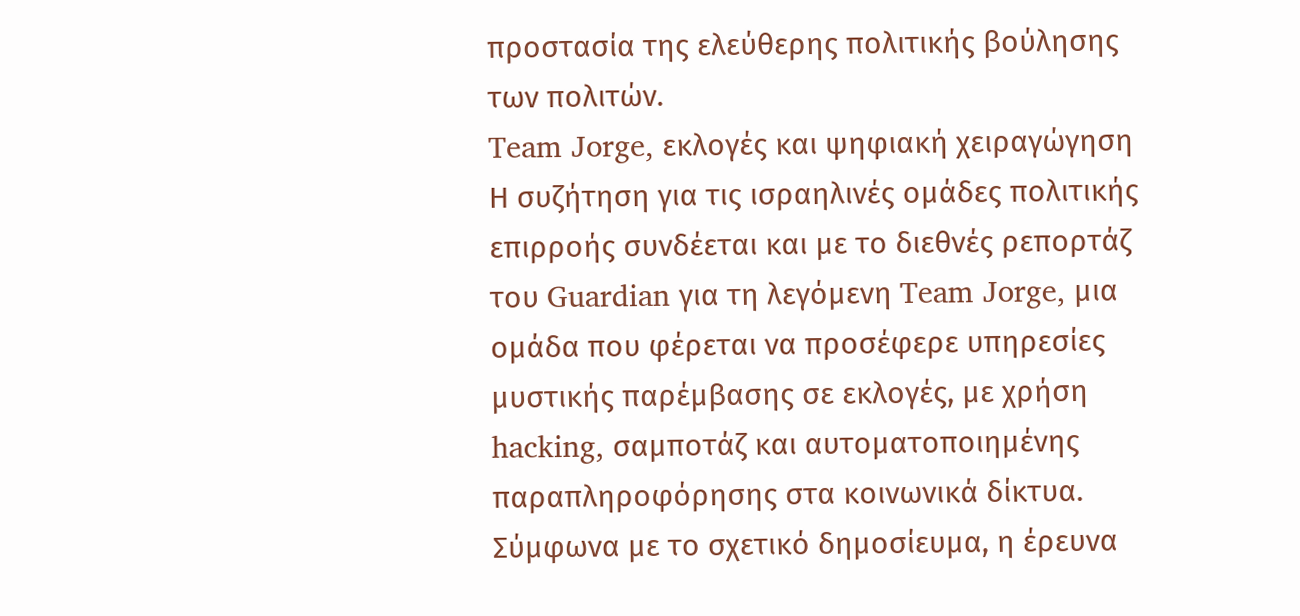προστασία της ελεύθερης πολιτικής βούλησης των πολιτών.
Team Jorge, εκλογές και ψηφιακή χειραγώγηση
Η συζήτηση για τις ισραηλινές ομάδες πολιτικής επιρροής συνδέεται και με το διεθνές ρεπορτάζ του Guardian για τη λεγόμενη Team Jorge, μια ομάδα που φέρεται να προσέφερε υπηρεσίες μυστικής παρέμβασης σε εκλογές, με χρήση hacking, σαμποτάζ και αυτοματοποιημένης παραπληροφόρησης στα κοινωνικά δίκτυα.
Σύμφωνα με το σχετικό δημοσίευμα, η έρευνα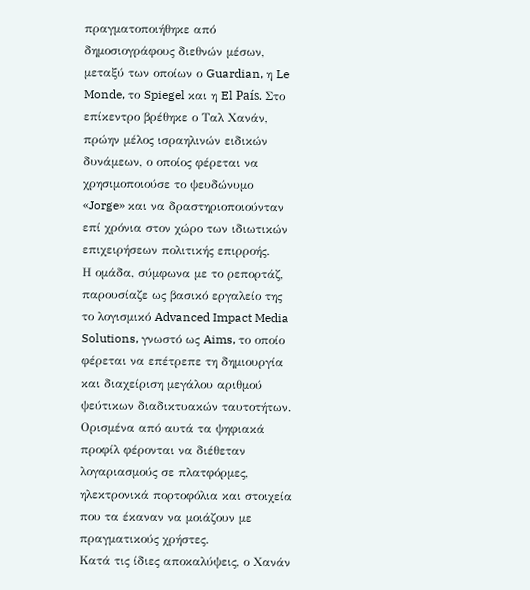πραγματοποιήθηκε από δημοσιογράφους διεθνών μέσων, μεταξύ των οποίων ο Guardian, η Le Monde, το Spiegel και η El País. Στο επίκεντρο βρέθηκε ο Ταλ Χανάν, πρώην μέλος ισραηλινών ειδικών δυνάμεων, ο οποίος φέρεται να χρησιμοποιούσε το ψευδώνυμο «Jorge» και να δραστηριοποιούνταν επί χρόνια στον χώρο των ιδιωτικών επιχειρήσεων πολιτικής επιρροής.
Η ομάδα, σύμφωνα με το ρεπορτάζ, παρουσίαζε ως βασικό εργαλείο της το λογισμικό Advanced Impact Media Solutions, γνωστό ως Aims, το οποίο φέρεται να επέτρεπε τη δημιουργία και διαχείριση μεγάλου αριθμού ψεύτικων διαδικτυακών ταυτοτήτων. Ορισμένα από αυτά τα ψηφιακά προφίλ φέρονται να διέθεταν λογαριασμούς σε πλατφόρμες, ηλεκτρονικά πορτοφόλια και στοιχεία που τα έκαναν να μοιάζουν με πραγματικούς χρήστες.
Κατά τις ίδιες αποκαλύψεις, ο Χανάν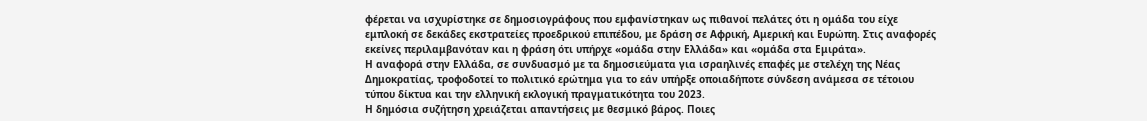φέρεται να ισχυρίστηκε σε δημοσιογράφους που εμφανίστηκαν ως πιθανοί πελάτες ότι η ομάδα του είχε εμπλοκή σε δεκάδες εκστρατείες προεδρικού επιπέδου, με δράση σε Αφρική, Αμερική και Ευρώπη. Στις αναφορές εκείνες περιλαμβανόταν και η φράση ότι υπήρχε «ομάδα στην Ελλάδα» και «ομάδα στα Εμιράτα».
Η αναφορά στην Ελλάδα, σε συνδυασμό με τα δημοσιεύματα για ισραηλινές επαφές με στελέχη της Νέας Δημοκρατίας, τροφοδοτεί το πολιτικό ερώτημα για το εάν υπήρξε οποιαδήποτε σύνδεση ανάμεσα σε τέτοιου τύπου δίκτυα και την ελληνική εκλογική πραγματικότητα του 2023.
Η δημόσια συζήτηση χρειάζεται απαντήσεις με θεσμικό βάρος. Ποιες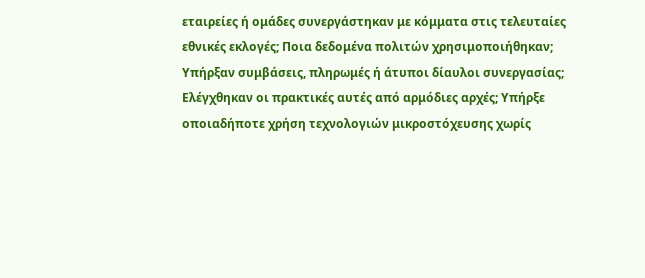εταιρείες ή ομάδες συνεργάστηκαν με κόμματα στις τελευταίες εθνικές εκλογές; Ποια δεδομένα πολιτών χρησιμοποιήθηκαν; Υπήρξαν συμβάσεις, πληρωμές ή άτυποι δίαυλοι συνεργασίας; Ελέγχθηκαν οι πρακτικές αυτές από αρμόδιες αρχές; Υπήρξε οποιαδήποτε χρήση τεχνολογιών μικροστόχευσης χωρίς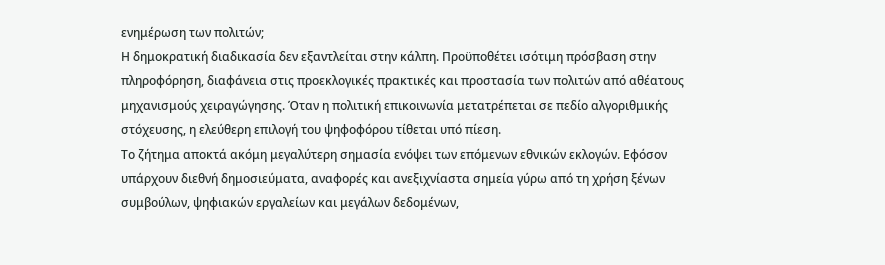ενημέρωση των πολιτών;
Η δημοκρατική διαδικασία δεν εξαντλείται στην κάλπη. Προϋποθέτει ισότιμη πρόσβαση στην πληροφόρηση, διαφάνεια στις προεκλογικές πρακτικές και προστασία των πολιτών από αθέατους μηχανισμούς χειραγώγησης. Όταν η πολιτική επικοινωνία μετατρέπεται σε πεδίο αλγοριθμικής στόχευσης, η ελεύθερη επιλογή του ψηφοφόρου τίθεται υπό πίεση.
Το ζήτημα αποκτά ακόμη μεγαλύτερη σημασία ενόψει των επόμενων εθνικών εκλογών. Εφόσον υπάρχουν διεθνή δημοσιεύματα, αναφορές και ανεξιχνίαστα σημεία γύρω από τη χρήση ξένων συμβούλων, ψηφιακών εργαλείων και μεγάλων δεδομένων,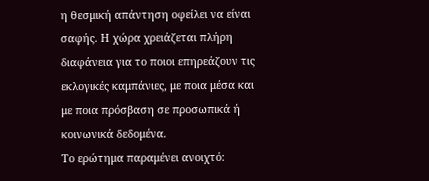η θεσμική απάντηση οφείλει να είναι σαφής. Η χώρα χρειάζεται πλήρη διαφάνεια για το ποιοι επηρεάζουν τις εκλογικές καμπάνιες, με ποια μέσα και με ποια πρόσβαση σε προσωπικά ή κοινωνικά δεδομένα.
Το ερώτημα παραμένει ανοιχτό: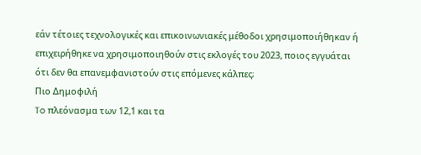εάν τέτοιες τεχνολογικές και επικοινωνιακές μέθοδοι χρησιμοποιήθηκαν ή επιχειρήθηκε να χρησιμοποιηθούν στις εκλογές του 2023, ποιος εγγυάται ότι δεν θα επανεμφανιστούν στις επόμενες κάλπες;
Πιο Δημοφιλή
To πλεόνασμα των 12,1 και τα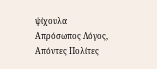ψίχουλα
Απρόσωπος Λόγος, Απόντες Πολίτες